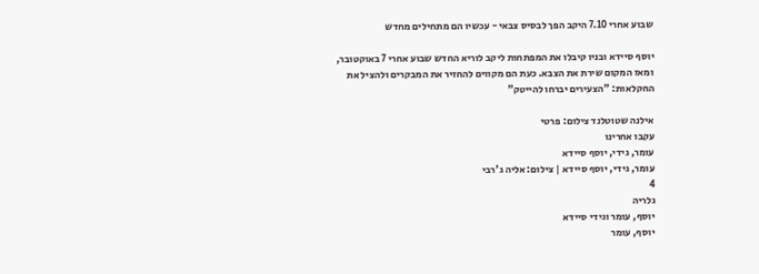שבוע אחרי 7.10 היקב הפך לבסיס צבאי - עכשיו הם מתחילים מחדש

יוסף סיידא ובניו קיבלו את המפתחות ליקב לוריא החדש שבוע אחרי 7 באוקטובר, ומאז המקום שירת את הצבא. כעת הם מקווים להחזיר את המבקרים ולהציל את החקלאות: "הצעירים יברחו להייטק"

אילנה שטוטלנד צילום: פרטי
עקבו אחרינו
עומר, גידי, יוסף סיידא
עומר, גידי, יוסף סיידא | צילום: אליה ג'רבי
4
גלריה
יוסף, עומר וגידי סיידא
יוסף, עומר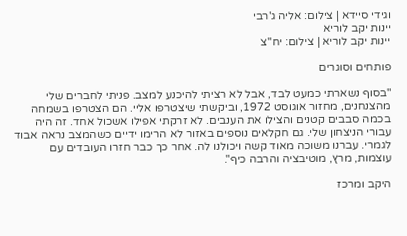וגידי סיידא | צילום: אליה ג'רבי
יינות יקב לוריא
יינות יקב לוריא | צילום: יח''צ

פותחים וסוגרים

"בסוף נשארתי כמעט לבד, אבל לא רציתי להיכנע למצב. פניתי לחברים שלי מהצנחנים, מחזור אוגוסט 1972, וביקשתי שיצטרפו אליי. הם הצטרפו בשמחה בכמה סבבים קטנים והצילו את הענבים. לא זרקתי אפילו אשכול אחד. זה היה עבורי הניצחון שלי. גם חקלאים נוספים באזור לא הרימו ידיים כשהמצב נראה אבוד לגמרי. עברנו משוכה מאוד קשה ויכולנו לה. אחר כך כבר חזרו העובדים עם עוצמות, מרץ, מוטיבציה והרבה כיף".

היקב ומרכז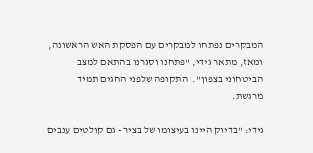המבקרים נפתחו למבקרים עם הפסקת האש הראשונה, ומאז, מתאר גידי, "פתחנו וסגרנו בהתאם למצב הביטחוני בצפון".  התקופה שלפני החגים תמיד מרגשת.

גידי: "בדיוק היינו בעיצומו של בציר - גם קולטים ענבים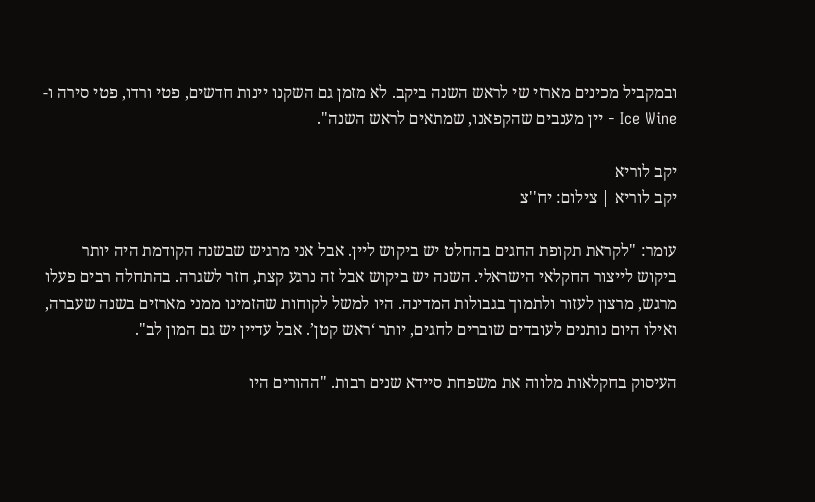ובמקביל מכינים מארזי שי לראש השנה ביקב. לא מזמן גם השקנו יינות חדשים, פטי ורדו, פטי סירה ו-Ice Wine - יין מענבים שהקפאנו, שמתאים לראש השנה".

יקב לוריא
יקב לוריא | צילום: יח''צ

עומר: "לקראת תקופת החגים בהחלט יש ביקוש ליין. אבל אני מרגיש שבשנה הקודמת היה יותר ביקוש לייצור החקלאי הישראלי. השנה יש ביקוש אבל זה נרגע קצת, חזר לשגרה. בהתחלה רבים פעלו מרגש, מרצון לעזור ולתמוך בגבולות המדינה. היו למשל לקוחות שהזמינו ממני מארזים בשנה שעברה, ואילו היום נותנים לעובדים שוברים לחגים, יותר ‘ראש קטן’. אבל עדיין יש גם המון לב".

העיסוק בחקלאות מלווה את משפחת סיידא שנים רבות. "ההורים היו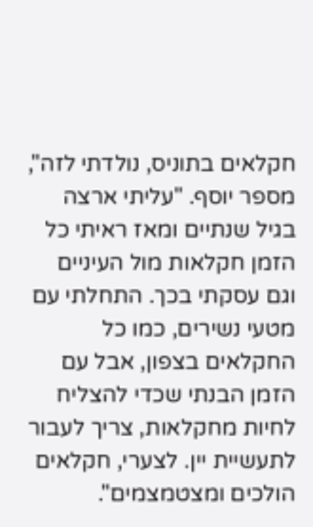חקלאים בתוניס, נולדתי לזה", מספר יוסף. "עליתי ארצה בגיל שנתיים ומאז ראיתי כל הזמן חקלאות מול העיניים וגם עסקתי בכך. התחלתי עם מטעי נשירים, כמו כל החקלאים בצפון, אבל עם הזמן הבנתי שכדי להצליח לחיות מחקלאות, צריך לעבור לתעשיית יין. לצערי, חקלאים הולכים ומצטמצמים".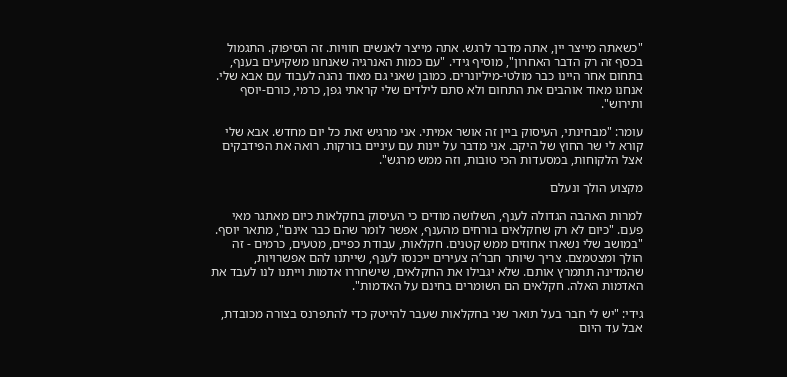"כשאתה מייצר יין, אתה מדבר לרגש. אתה מייצר לאנשים חוויות. זה הסיפוק. התגמול בכסף זה רק הדבר האחרון", מוסיף גידי. "עם כמות האנרגיה שאנחנו משקיעים בענף, בתחום אחר היינו כבר מולטי-מיליונרים. כמובן שאני גם מאוד נהנה לעבוד עם אבא שלי. אנחנו מאוד אוהבים את התחום ולא סתם לילדים שלי קראתי גפן, כרמי, כורם-יוסף ותירוש".

עומר: "מבחינתי, העיסוק ביין זה אושר אמיתי. אני מרגיש זאת כל יום מחדש. אבא שלי קורא לי שר החוץ של היקב. אני מדבר על יינות עם עיניים בורקות. רואה את הפידבקים אצל הלקוחות, במסעדות הכי טובות, וזה ממש מרגש".

מקצוע הולך ונעלם

למרות האהבה הגדולה לענף, השלושה מודים כי העיסוק בחקלאות כיום מאתגר מאי פעם. "כיום לא רק שחקלאים בורחים מהענף, אפשר לומר שהם כבר אינם", מתאר יוסף. "במושב שלי נשארו אחוזים ממש קטנים. חקלאות, עבודת כפיים, מטעים, כרמים - זה הולך ומצטמצם. צריך שיותר חבר’ה צעירים ייכנסו לענף, שייתנו להם אפשרויות, שהמדינה תתמרץ אותם. שלא יגבילו את החקלאים, שישחררו אדמות וייתנו לנו לעבד את האדמות האלה. חקלאים הם השומרים בחינם על האדמות".

גידי: "יש לי חבר בעל תואר שני בחקלאות שעבר להייטק כדי להתפרנס בצורה מכובדת, אבל עד היום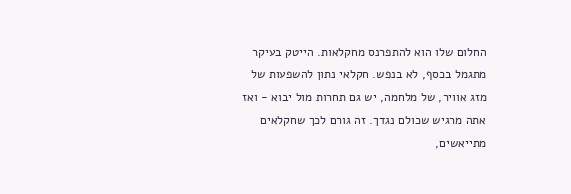החלום שלו הוא להתפרנס מחקלאות. הייטק בעיקר מתגמל בכסף, לא בנפש. חקלאי נתון להשפעות של מזג אוויר, של מלחמה, יש גם תחרות מול יבוא - ואז אתה מרגיש שכולם נגדך. זה גורם לכך שחקלאים מתייאשים,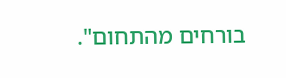בורחים מהתחום".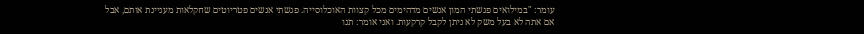עומר: "במילואים פגשתי המון אנשים מדהימים מכל קצוות האוכלוסייה. פגשתי אנשים פטריוטים שחקלאות מעניינת אותם, אבל אם אתה לא בעל משק לא ניתן לקבל קרקעות. ואני אומר: תנו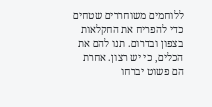ללוחמים משוחררים שטחים כדי להפריח את החקלאות בצפון ובדרום. תנו להם את הכלים, כי יש רצון. אחרת הם פשוט יברחו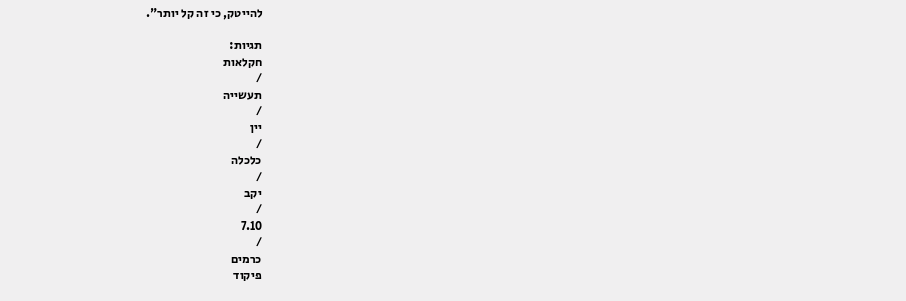להייטק, כי זה קל יותר".

תגיות:
חקלאות
/
תעשייה
/
יין
/
כלכלה
/
יקב
/
7.10
/
כרמים
פיקוד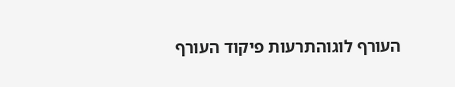העורף לוגוהתרעות פיקוד העורף